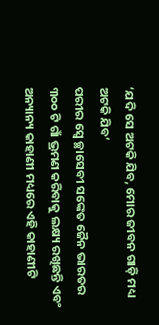‘ଯଦି ସେ ଅଟକି ଯିବ, ମୋର ଜୀବନ ଗାଡ଼ି ମଧ୍ୟ ଅଟକି ଯିବ’
ପରୀର ସ୍ୱେ ଚ୍ଛାସେବୀ ସଙ୍କେତ ଜୈନ ଭାରତର ୩୦୦ ଟି ଗାଁ ଭ୍ରମଣ କରିବାକୁ ଲକ୍ଷ୍ୟ ରଖିଛନ୍ତି ଏବଂ ଅନ୍ୟାନ୍ୟ କାହାଣୀ ମଧ୍ୟରେ ଏହି କାହାଣୀଟି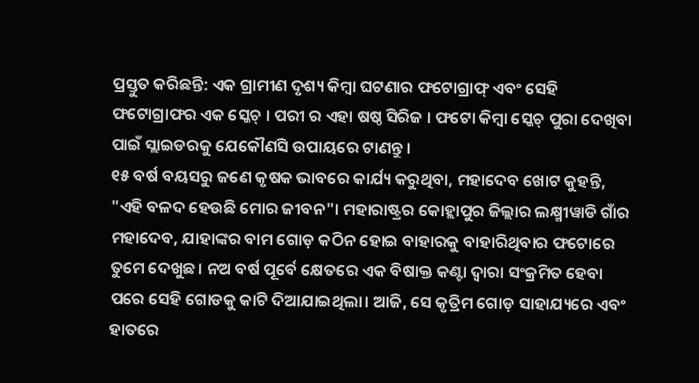ପ୍ରସ୍ତୁତ କରିଛନ୍ତି: ଏକ ଗ୍ରାମୀଣ ଦୃଶ୍ୟ କିମ୍ବା ଘଟଣାର ଫଟୋଗ୍ରାଫ୍ ଏବଂ ସେହି ଫଟୋଗ୍ରାଫର ଏକ ସ୍କେଚ୍ । ପରୀ ର ଏହା ଷଷ୍ଠ ସିରିଜ । ଫଟୋ କିମ୍ବା ସ୍କେଚ୍ ପୁରା ଦେଖିବା ପାଇଁ ସ୍ଲାଇଡରକୁ ଯେକୌଣସି ଉପାୟରେ ଟାଣନ୍ତୁ ।
୧୫ ବର୍ଷ ବୟସରୁ ଜଣେ କୃଷକ ଭାବରେ କାର୍ଯ୍ୟ କରୁଥିବା, ମହାଦେବ ଖୋଟ କୁହନ୍ତି, "ଏହି ବଳଦ ହେଉଛି ମୋର ଜୀବନ"। ମହାରାଷ୍ଟ୍ରର କୋହ୍ଲାପୁର ଜିଲ୍ଲାର ଲକ୍ଷ୍ମୀୱାଡି ଗାଁର ମହାଦେବ, ଯାହାଙ୍କର ବାମ ଗୋଡ଼ କଠିନ ହୋଇ ବାହାରକୁ ବାହାରିଥିବାର ଫଟୋରେ ତୁମେ ଦେଖୁଛ। ନଅ ବର୍ଷ ପୂର୍ବେ କ୍ଷେତରେ ଏକ ବିଷାକ୍ତ କଣ୍ଟା ଦ୍ୱାରା ସଂକ୍ରମିତ ହେବା ପରେ ସେହି ଗୋଡକୁ କାଟି ଦିଆଯାଇଥିଲା। ଆଜି, ସେ କୃତ୍ରିମ ଗୋଡ଼ ସାହାଯ୍ୟରେ ଏବଂ ହାତରେ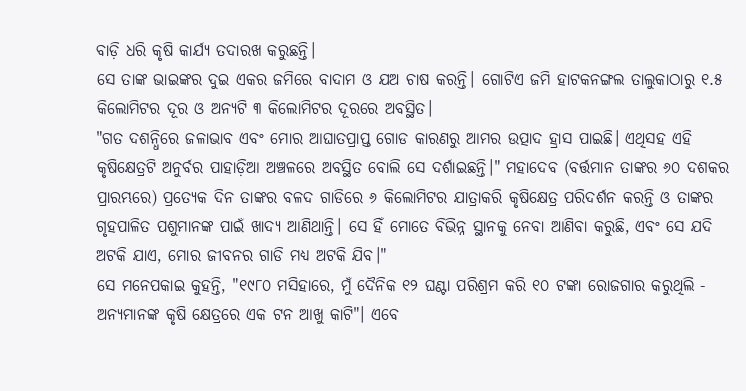ବାଡ଼ି ଧରି କୃଷି କାର୍ଯ୍ୟ ତଦାରଖ କରୁଛନ୍ତି।
ସେ ତାଙ୍କ ଭାଇଙ୍କର ଦୁଇ ଏକର ଜମିରେ ବାଦାମ ଓ ଯଅ ଚାଷ କରନ୍ତି। ଗୋଟିଏ ଜମି ହାଟକନଙ୍ଗଲ ତାଲୁକାଠାରୁ ୧.୫ କିଲୋମିଟର ଦୂର ଓ ଅନ୍ୟଟି ୩ କିଲୋମିଟର ଦୂରରେ ଅବସ୍ଥିତ।
"ଗତ ଦଶନ୍ଧିରେ ଜଳାଭାବ ଏବଂ ମୋର ଆଘାତପ୍ରାପ୍ତ ଗୋଡ କାରଣରୁ ଆମର ଉତ୍ପାଦ ହ୍ରାସ ପାଇଛି। ଏଥିସହ ଏହି କୃଷିକ୍ଷେତ୍ରଟି ଅନୁର୍ବର ପାହାଡ଼ିଆ ଅଞ୍ଚଳରେ ଅବସ୍ଥିତ ବୋଲି ସେ ଦର୍ଶାଇଛନ୍ତି।" ମହାଦେବ (ବର୍ତ୍ତମାନ ତାଙ୍କର ୬୦ ଦଶକର ପ୍ରାରମ୍ଭରେ) ପ୍ରତ୍ୟେକ ଦିନ ତାଙ୍କର ବଳଦ ଗାଡିରେ ୬ କିଲୋମିଟର ଯାତ୍ରାକରି କୃଷିକ୍ଷେତ୍ର ପରିଦର୍ଶନ କରନ୍ତି ଓ ତାଙ୍କର ଗୃହପାଳିତ ପଶୁମାନଙ୍କ ପାଇଁ ଖାଦ୍ୟ ଆଣିଥାନ୍ତି। ସେ ହିଁ ମୋତେ ବିଭିନ୍ନ ସ୍ଥାନକୁ ନେବା ଆଣିବା କରୁଛି, ଏବଂ ସେ ଯଦି ଅଟକି ଯାଏ, ମୋର ଜୀବନର ଗାଡି ମଧ୍ୟ ଅଟକି ଯିବ।"
ସେ ମନେପକାଇ କୁହନ୍ତି, "୧୯୮୦ ମସିହାରେ, ମୁଁ ଦୈନିକ ୧୨ ଘଣ୍ଟା ପରିଶ୍ରମ କରି ୧୦ ଟଙ୍କା ରୋଜଗାର କରୁଥିଲି - ଅନ୍ୟମାନଙ୍କ କୃଷି କ୍ଷେତ୍ରରେ ଏକ ଟନ ଆଖୁ କାଟି"। ଏବେ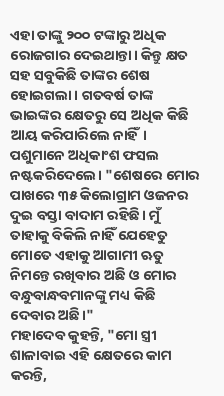ଏହା ତାଙ୍କୁ ୨୦୦ ଟଙ୍କାରୁ ଅଧିକ ରୋଜଗାର ଦେଇଥାନ୍ତା। କିନ୍ତୁ କ୍ଷତ ସହ ସବୁକିଛି ତାଙ୍କର ଶେଷ ହୋଇଗଲା। ଗତବର୍ଷ ତାଙ୍କ ଭାଇଙ୍କର କ୍ଷେତରୁ ସେ ଅଧିକ କିଛି ଆୟ କରିପାରିଲେ ନାହିଁ। ପଶୁମାନେ ଅଧିକାଂଶ ଫସଲ ନଷ୍ଟକରିଦେଲେ। "ଶେଷରେ ମୋର ପାଖରେ ୩୫ କିଲୋଗ୍ରାମ ଓଜନର ଦୁଇ ବସ୍ତା ବାଦାମ ରହିଛି। ମୁଁ ତାହାକୁ ବିକିଲି ନାହିଁ ଯେହେତୁ ମୋତେ ଏହାକୁ ଆଗାମୀ ଋତୁ ନିମନ୍ତେ ରଖିବାର ଅଛି ଓ ମୋର ବନ୍ଧୁବାନ୍ଧବମାନଙ୍କୁ ମଧ୍ୟ କିଛି ଦେବାର ଅଛି।"
ମହାଦେବ କୁହନ୍ତି, "ମୋ ସ୍ତ୍ରୀ ଶାଳାବାଇ ଏହି କ୍ଷେତରେ କାମ କରନ୍ତି,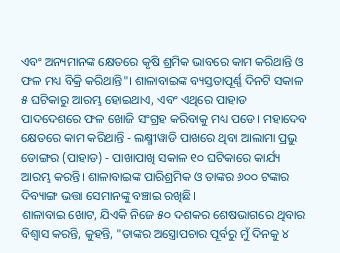ଏବଂ ଅନ୍ୟମାନଙ୍କ କ୍ଷେତରେ କୃଷି ଶ୍ରମିକ ଭାବରେ କାମ କରିଥାନ୍ତି ଓ ଫଳ ମଧ୍ୟ ବିକ୍ରି କରିଥାନ୍ତି"। ଶାଳାବାଇଙ୍କ ବ୍ୟସ୍ତତାପୂର୍ଣ୍ଣ ଦିନଟି ସକାଳ ୫ ଘଟିକାରୁ ଆରମ୍ଭ ହୋଇଥାଏ, ଏବଂ ଏଥିରେ ପାହାଡ ପାଦଦେଶରେ ଫଳ ଖୋଜି ସଂଗ୍ରହ କରିବାକୁ ମଧ୍ୟ ପଡେ। ମହାଦେବ କ୍ଷେତରେ କାମ କରିଥାନ୍ତି - ଲକ୍ଷ୍ମୀୱାଡି ପାଖରେ ଥିବା ଆଲାମା ପ୍ରଭୁ ଡୋଙ୍ଗର (ପାହାଡ) - ପାଖାପାଖି ସକାଳ ୧୦ ଘଟିକାରେ କାର୍ଯ୍ୟ ଆରମ୍ଭ କରନ୍ତି। ଶାଳାବାଇଙ୍କ ପାରିଶ୍ରମିକ ଓ ତାଙ୍କର ୬୦୦ ଟଙ୍କାର ଦିବ୍ୟାଙ୍ଗ ଭତ୍ତା ସେମାନଙ୍କୁ ବଞ୍ଚାଇ ରଖିଛି।
ଶାଳାବାଇ ଖୋଟ, ଯିଏକି ନିଜେ ୫୦ ଦଶକର ଶେଷଭାଗରେ ଥିବାର ବିଶ୍ୱାସ କରନ୍ତି, କୁହନ୍ତି, "ତାଙ୍କର ଅସ୍ତ୍ରୋପଚାର ପୂର୍ବରୁ ମୁଁ ଦିନକୁ ୪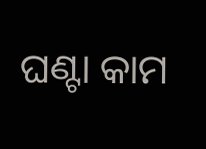ଘଣ୍ଟା କାମ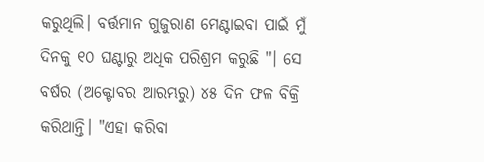କରୁଥିଲି। ବର୍ତ୍ତମାନ ଗୁଜୁରାଣ ମେଣ୍ଟାଇବା ପାଇଁ ମୁଁ ଦିନକୁ ୧୦ ଘଣ୍ଟାରୁ ଅଧିକ ପରିଶ୍ରମ କରୁଛି "। ସେ ବର୍ଷର (ଅକ୍ଟୋବର ଆରମ୍ଭରୁ) ୪୫ ଦିନ ଫଳ ବିକ୍ରି କରିଥାନ୍ତି। "ଏହା କରିବା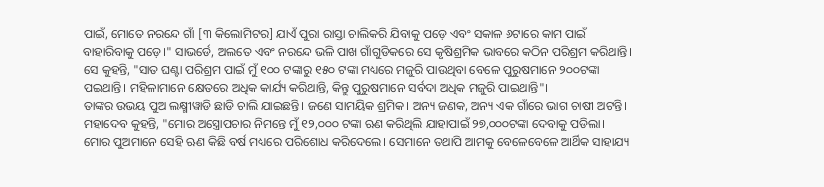ପାଇଁ, ମୋତେ ନରନ୍ଦେ ଗାଁ [୩ କିଲୋମିଟର] ଯାଏଁ ପୁରା ରାସ୍ତା ଚାଲିକରି ଯିବାକୁ ପଡ଼େ ଏବଂ ସକାଳ ୬ଟାରେ କାମ ପାଇଁ ବାହାରିବାକୁ ପଡ଼େ।" ସାଭର୍ଡେ, ଅଲତେ ଏବଂ ନରନ୍ଦେ ଭଳି ପାଖ ଗାଁଗୁଡିକରେ ସେ କୃଷିଶ୍ରମିକ ଭାବରେ କଠିନ ପରିଶ୍ରମ କରିଥାନ୍ତି। ସେ କୁହନ୍ତି, "ସାତ ଘଣ୍ଟା ପରିଶ୍ରମ ପାଇଁ ମୁଁ ୧୦୦ ଟଙ୍କାରୁ ୧୫୦ ଟଙ୍କା ମଧ୍ୟରେ ମଜୁରି ପାଉଥିବା ବେଳେ ପୁରୁଷମାନେ ୨୦୦ଟଙ୍କା ପଇଥାନ୍ତି। ମହିଳାମାନେ କ୍ଷେତରେ ଅଧିକ କାର୍ଯ୍ୟ କରିଥାନ୍ତି, କିନ୍ତୁ ପୁରୁଷମାନେ ସର୍ବଦା ଅଧିକ ମଜୁରି ପାଇଥାନ୍ତି"।
ତାଙ୍କର ଉଭୟ ପୁଅ ଲକ୍ଷ୍ମୀୱାଡି ଛାଡି ଚାଲି ଯାଇଛନ୍ତି। ଜଣେ ସାମୟିକ ଶ୍ରମିକ। ଅନ୍ୟ ଜଣକ, ଅନ୍ୟ ଏକ ଗାଁରେ ଭାଗ ଚାଷୀ ଅଟନ୍ତି। ମହାଦେବ କୁହନ୍ତି, "ମୋର ଅସ୍ତ୍ରୋପଚାର ନିମନ୍ତେ ମୁଁ ୧୨,୦୦୦ ଟଙ୍କା ଋଣ କରିଥିଲି ଯାହାପାଇଁ ୨୭,୦୦୦ଟଙ୍କା ଦେବାକୁ ପଡିଲା। ମୋର ପୁଅମାନେ ସେହି ଋଣ କିଛି ବର୍ଷ ମଧ୍ୟରେ ପରିଶୋଧ କରିଦେଲେ। ସେମାନେ ତଥାପି ଆମକୁ ବେଳେବେଳେ ଆର୍ଥିକ ସାହାଯ୍ୟ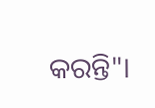କରନ୍ତି"।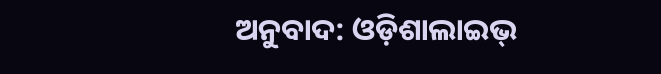ଅନୁବାଦ: ଓଡ଼ିଶାଲାଇଭ୍